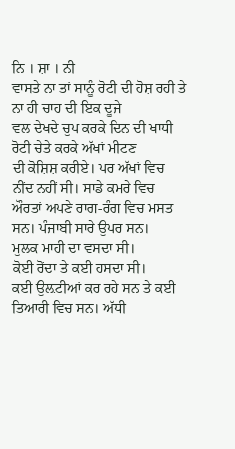ਨਿ । ਸ਼ਾ । ਨੀ
ਵਾਸਤੇ ਨਾ ਤਾਂ ਸਾਨੂੰ ਰੋਟੀ ਦੀ ਹੋਸ਼ ਰਹੀ ਤੇ ਨਾ ਹੀ ਚਾਹ ਦੀ ਇਕ ਦੂਜੇ
ਵਲ ਦੇਖਦੇ ਚੁਪ ਕਰਕੇ ਦਿਨ ਦੀ ਖਾਧੀ ਰੋਟੀ ਚੇਤੇ ਕਰਕੇ ਅੱਖਾਂ ਮੀਟਣ
ਦੀ ਕੋਸ਼ਿਸ਼ ਕਰੀਏ। ਪਰ ਅੱਖਾਂ ਵਿਚ ਨੀਂਦ ਨਹੀਂ ਸੀ। ਸਾਡੇ ਕਮਰੇ ਵਿਚ
ਔਰਤਾਂ ਅਪਣੇ ਰਾਗ-ਰੰਗ ਵਿਚ ਮਸਤ ਸਨ। ਪੰਜਾਬੀ ਸਾਰੇ ਉਪਰ ਸਨ।
ਮੁਲਕ ਮਾਹੀ ਦਾ ਵਸਦਾ ਸੀ।
ਕੋਈ ਰੋਂਦਾ ਤੇ ਕਈ ਹਸਦਾ ਸੀ।
ਕਈ ਉਲ਼ਟੀਆਂ ਕਰ ਰਹੇ ਸਨ ਤੇ ਕਈ ਤਿਆਰੀ ਵਿਚ ਸਨ। ਅੱਧੀ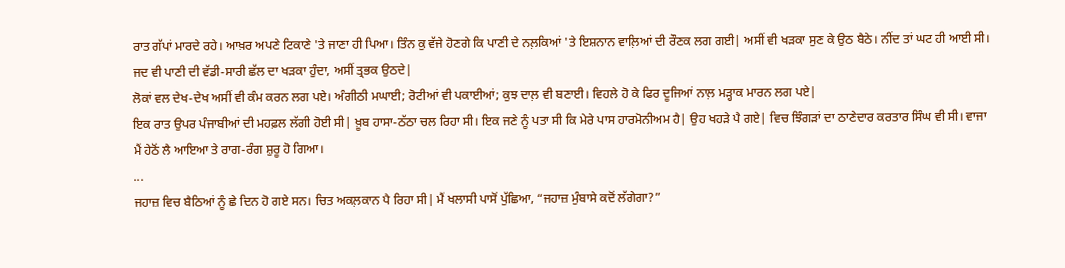ਰਾਤ ਗੱਪਾਂ ਮਾਰਦੇ ਰਹੇ। ਆਖ਼ਰ ਅਪਣੇ ਟਿਕਾਣੇ 'ਤੇ ਜਾਣਾ ਹੀ ਪਿਆ। ਤਿੰਨ ਕੁ ਵੱਜੇ ਹੋਣਗੇ ਕਿ ਪਾਣੀ ਦੇ ਨਲ਼ਕਿਆਂ 'ਤੇ ਇਸ਼ਨਾਨ ਵਾਲ਼ਿਆਂ ਦੀ ਰੌਣਕ ਲਗ ਗਈ| ਅਸੀਂ ਵੀ ਖੜਕਾ ਸੁਣ ਕੇ ਉਠ ਬੈਠੇ। ਨੀਂਦ ਤਾਂ ਘਟ ਹੀ ਆਈ ਸੀ। ਜਦ ਵੀ ਪਾਣੀ ਦੀ ਵੱਡੀ-ਸਾਰੀ ਛੱਲ ਦਾ ਖੜਕਾ ਹੁੰਦਾ, ਅਸੀਂ ਤ੍ਰਭਕ ਉਠਦੇ|
ਲੋਕਾਂ ਵਲ ਦੇਖ-ਦੇਖ ਅਸੀਂ ਵੀ ਕੰਮ ਕਰਨ ਲਗ ਪਏ। ਅੰਗੀਠੀ ਮਘਾਈ; ਰੋਟੀਆਂ ਵੀ ਪਕਾਈਆਂ; ਕੁਝ ਦਾਲ਼ ਵੀ ਬਣਾਈ। ਵਿਹਲੇ ਹੋ ਕੇ ਫਿਰ ਦੂਜਿਆਂ ਨਾਲ਼ ਮੜ੍ਹਾਕ ਮਾਰਨ ਲਗ ਪਏ|
ਇਕ ਰਾਤ ਉਪਰ ਪੰਜਾਬੀਆਂ ਦੀ ਮਹਫ਼ਲ ਲੱਗੀ ਹੋਈ ਸੀ| ਖ਼ੂਬ ਹਾਸਾ-ਠੱਠਾ ਚਲ ਰਿਹਾ ਸੀ। ਇਕ ਜਣੇ ਨੂੰ ਪਤਾ ਸੀ ਕਿ ਮੇਰੇ ਪਾਸ ਹਾਰਮੋਨੀਅਮ ਹੈ| ਉਹ ਖਹੜੇ ਪੈ ਗਏ| ਵਿਚ ਝਿੰਗੜਾਂ ਦਾ ਠਾਣੇਦਾਰ ਕਰਤਾਰ ਸਿੰਘ ਵੀ ਸੀ। ਵਾਜਾ ਮੈਂ ਹੇਠੋਂ ਲੈ ਆਇਆ ਤੇ ਰਾਗ-ਰੰਗ ਸ਼ੁਰੂ ਹੋ ਗਿਆ।
...
ਜਹਾਜ਼ ਵਿਚ ਬੈਠਿਆਂ ਨੂੰ ਛੇ ਦਿਨ ਹੋ ਗਏ ਸਨ। ਚਿਤ ਅਕਲ਼ਕਾਨ ਪੈ ਰਿਹਾ ਸੀ| ਮੈਂ ਖਲਾਸੀ ਪਾਸੋਂ ਪੁੱਛਿਆ, “ਜਹਾਜ਼ ਮੁੰਬਾਸੇ ਕਦੋਂ ਲੱਗੇਗਾ?”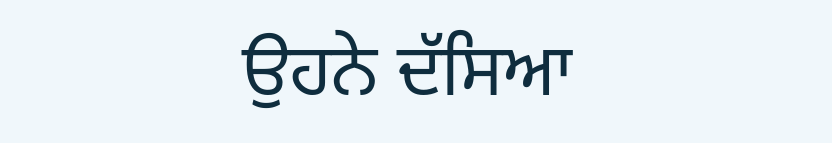ਉਹਨੇ ਦੱਸਿਆ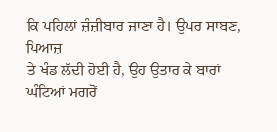ਕਿ ਪਹਿਲਾਂ ਜ਼ੰਜ਼ੀਬਾਰ ਜਾਣਾ ਹੈ। ਉਪਰ ਸਾਬਣ, ਪਿਆਜ਼
ਤੇ ਖੰਡ ਲੱਦੀ ਹੋਈ ਹੈ, ਉਹ ਉਤਾਰ ਕੇ ਬਾਰਾਂ ਘੰਟਿਆਂ ਮਗਰੋਂ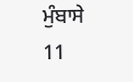ਮੁੰਬਾਸੇ
11